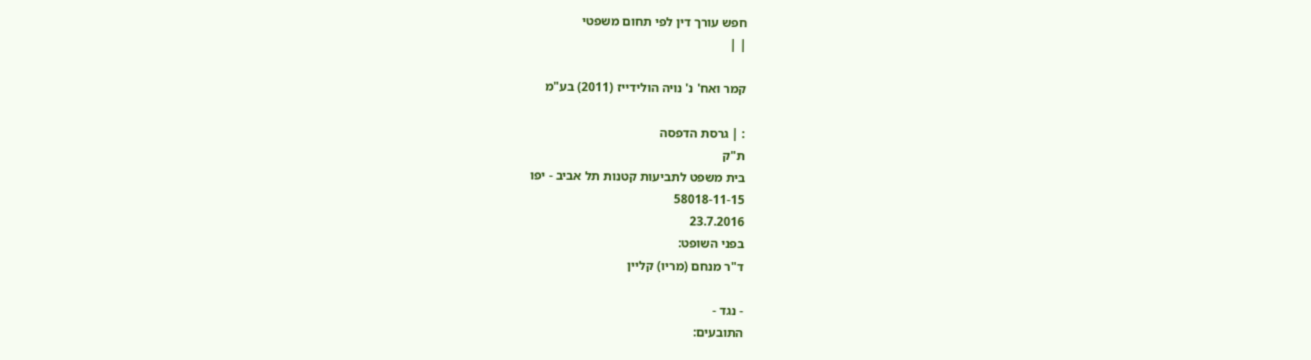חפש עורך דין לפי תחום משפטי
| |

קמר ואח' נ' נויה הולידייז (2011) בע"מ

: | גרסת הדפסה
ת"ק
בית משפט לתביעות קטנות תל אביב - יפו
58018-11-15
23.7.2016
בפני השופט:
ד"ר מנחם (מריו) קליין

- נגד -
התובעים: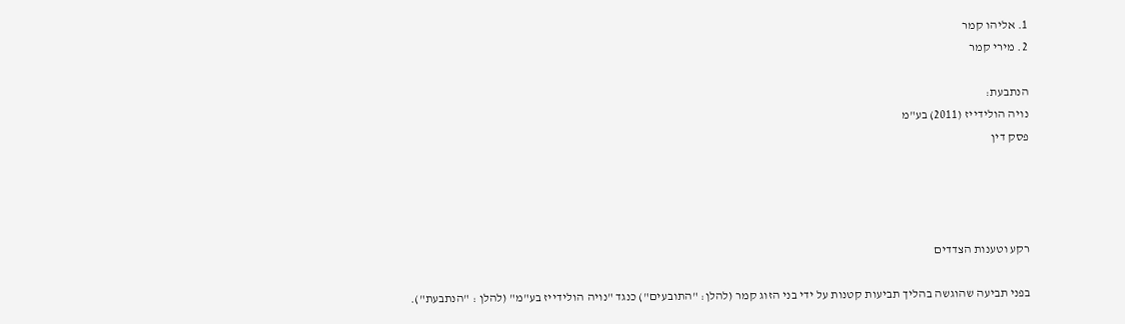1. אליהו קמר
2. מירי קמר

הנתבעת:
נויה הולידייז (2011) בע"מ
פסק דין




רקע וטענות הצדדים

בפני תביעה שהוגשה בהליך תביעות קטנות על ידי בני הזוג קמר (להלן: "התובעים") כנגד "נויה הולידייז בע"מ" (להלן : "הנתבעת").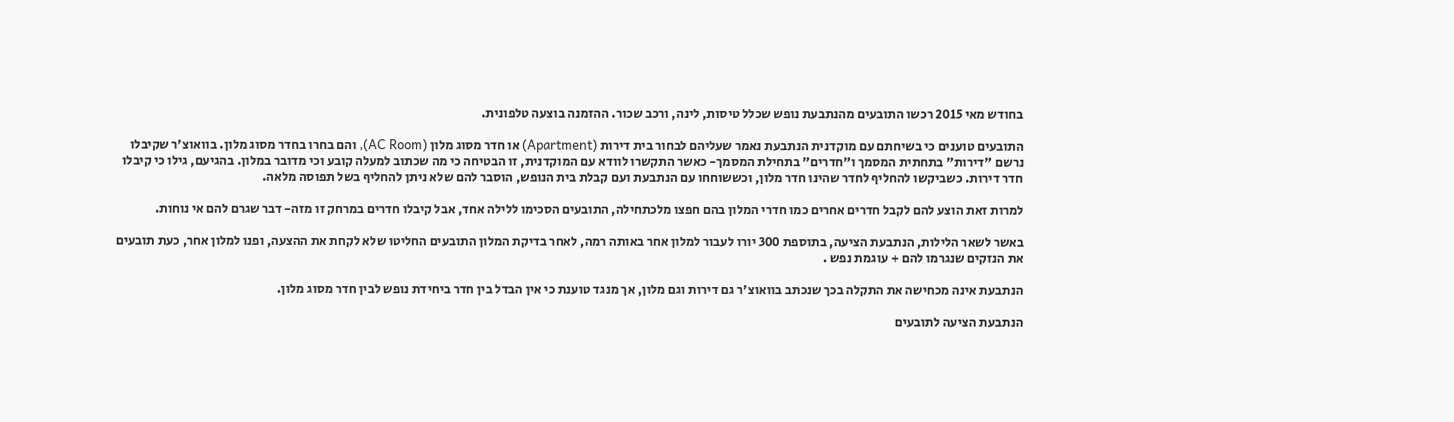בחודש מאי 2015 רכשו התובעים מהנתבעת נופש שכלל טיסות, לינה, ורכב שכור. ההזמנה בוצעה טלפונית.

התובעים טוענים כי בשיחתם עם מוקדנית הנתבעת נאמר שעליהם לבחור בית דירות (Apartment) או חדר מסוג מלון (AC Room), והם בחרו בחדר מסוג מלון. בוואוצ'ר שקיבלו נרשם "דירות" בתחתית המסמך ו"חדרים" בתחילת המסמך- כאשר התקשרו לוודא עם המוקדנית, זו הבטיחה כי מה שכתוב למעלה קובע וכי מדובר במלון. בהגיעם, גילו כי קיבלו חדר דירות. כשביקשו להחליף לחדר שהינו חדר מלון, וכששוחחו עם הנתבעת ועם קבלת בית הנופש, הוסבר להם שלא ניתן להחליף בשל תפוסה מלאה.

למרות זאת הוצע להם לקבל חדרים אחרים כמו חדרי המלון בהם חפצו מלכתחילה, התובעים הסכימו ללילה אחד, אבל קיבלו חדרים במרחק זו מזה- דבר שגרם להם אי נוחות.

באשר לשאר הלילות, הנתבעת הציעה, בתוספת 300 יורו לעבור למלון אחר באותה רמה, לאחר בדיקת המלון התובעים החליטו שלא לקחת את ההצעה, ופנו למלון אחר, כעת תובעים את הנזקים שנגרמו להם + עוגמת נפש .

הנתבעת אינה מכחישה את התקלה בכך שנכתב בוואוצ'ר גם דירות וגם מלון, אך מנגד טוענת כי אין הבדל בין חדר ביחידת נופש לבין חדר מסוג מלון.

הנתבעת הציעה לתובעים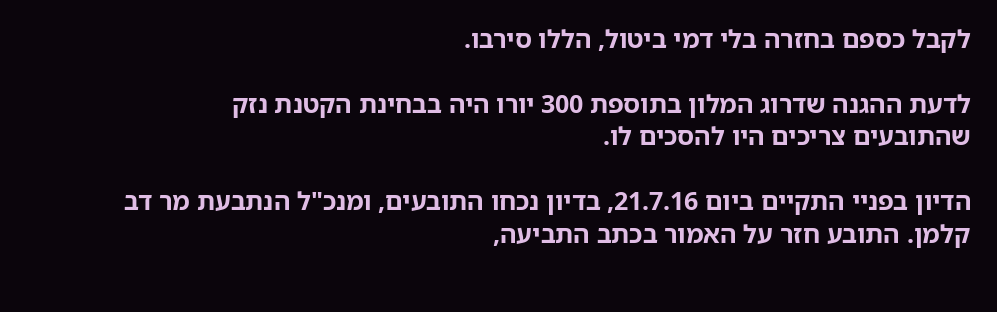לקבל כספם בחזרה בלי דמי ביטול, הללו סירבו.

לדעת ההגנה שדרוג המלון בתוספת 300 יורו היה בבחינת הקטנת נזק שהתובעים צריכים היו להסכים לו.

הדיון בפניי התקיים ביום 21.7.16, בדיון נכחו התובעים, ומנכ"ל הנתבעת מר דב קלמן. התובע חזר על האמור בכתב התביעה,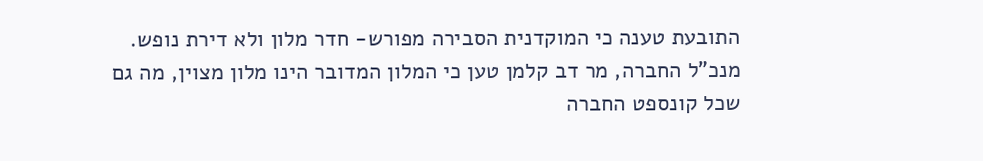התובעת טענה כי המוקדנית הסבירה מפורש- חדר מלון ולא דירת נופש. מנכ"ל החברה, מר דב קלמן טען כי המלון המדובר הינו מלון מצוין, מה גם שכל קונספט החברה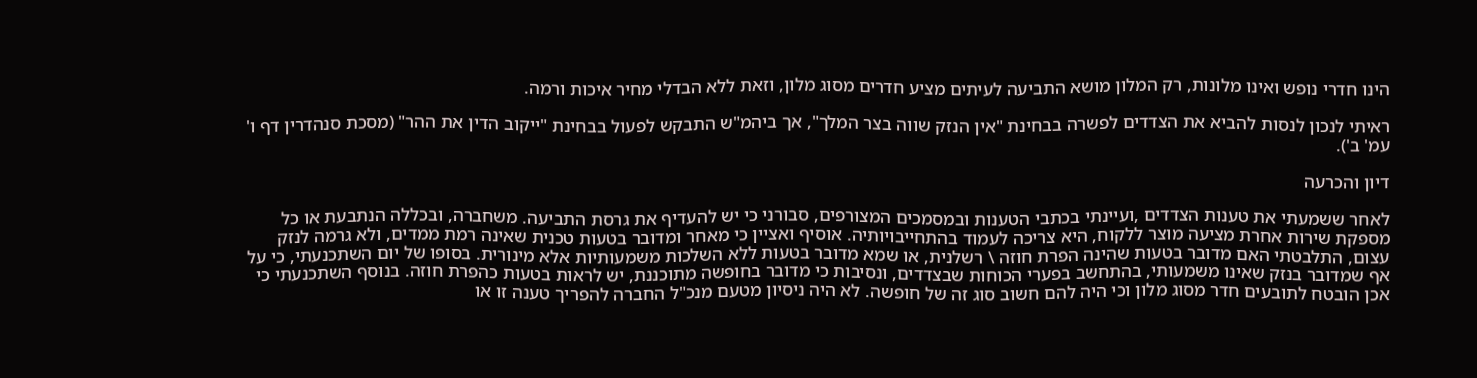הינו חדרי נופש ואינו מלונות, רק המלון מושא התביעה לעיתים מציע חדרים מסוג מלון, וזאת ללא הבדלי מחיר איכות ורמה.

ראיתי לנכון לנסות להביא את הצדדים לפשרה בבחינת "אין הנזק שווה בצר המלך", אך ביהמ"ש התבקש לפעול בבחינת "ייקוב הדין את ההר" (מסכת סנהדרין דף ו' עמ' ב').

דיון והכרעה

לאחר ששמעתי את טענות הצדדים ,ועיינתי בכתבי הטענות ובמסמכים המצורפים, סבורני כי יש להעדיף את גרסת התביעה. משחברה, ובכללה הנתבעת או כל מספקת שירות אחרת מציעה מוצר ללקוח, היא צריכה לעמוד בהתחייבויותיה. אוסיף ואציין כי מאחר ומדובר בטעות טכנית שאינה רמת ממדים, ולא גרמה לנזק עצום, התלבטתי האם מדובר בטעות שהינה הפרת חוזה \ רשלנית, או שמא מדובר בטעות ללא השלכות משמעותיות אלא מינורית. בסופו של יום השתכנעתי, כי על אף שמדובר בנזק שאינו משמעותי, בהתחשב בפערי הכוחות שבצדדים, ונסיבות כי מדובר בחופשה מתוכננת, יש לראות בטעות כהפרת חוזה. בנוסף השתכנעתי כי אכן הובטח לתובעים חדר מסוג מלון וכי היה להם חשוב סוג זה של חופשה. לא היה ניסיון מטעם מנכ"ל החברה להפריך טענה זו או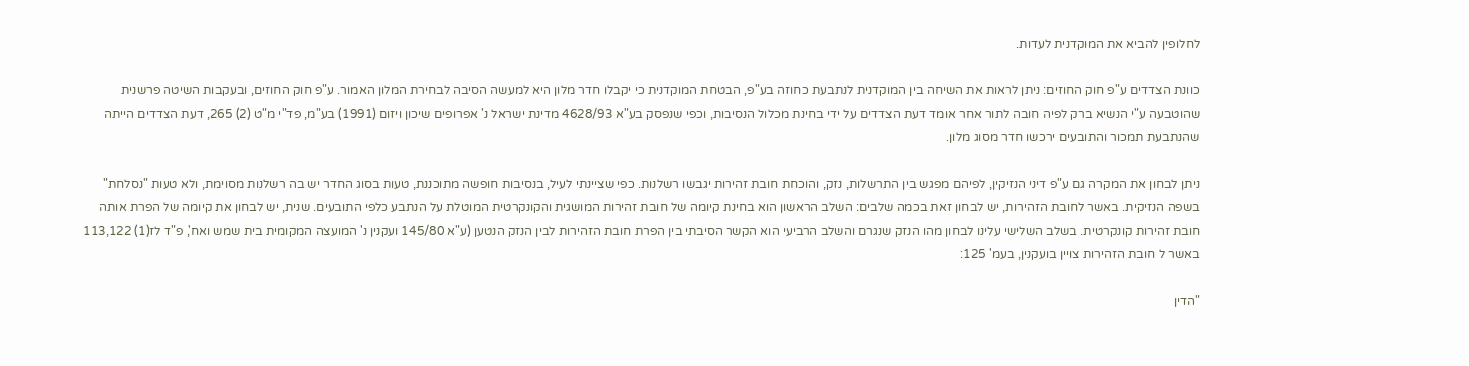לחלופין להביא את המוקדנית לעדות.

כוונת הצדדים ע"פ חוק החוזים: ניתן לראות את השיחה בין המוקדנית לנתבעת כחוזה בע"פ, הבטחת המוקדנית כי יקבלו חדר מלון היא למעשה הסיבה לבחירת המלון האמור. ע"פ חוק החוזים, ובעקבות השיטה פרשנית שהוטבעה ע"י הנשיא ברק לפיה חובה לתור אחר אומד דעת הצדדים על ידי בחינת מכלול הנסיבות, וכפי שנפסק בע"א 4628/93 מדינת ישראל נ' אפרופים שיכון ויזום (1991) בע"מ, פד"י מ"ט (2) 265, דעת הצדדים הייתה שהנתבעת תמכור והתובעים ירכשו חדר מסוג מלון.

ניתן לבחון את המקרה גם ע"פ דיני הנזיקין, לפיהם מפגש בין התרשלות, נזק, והוכחת חובת זהירות יגבשו רשלנות. כפי שציינתי לעיל, בנסיבות חופשה מתוכננת, טעות בסוג החדר יש בה רשלנות מסוימת, ולא טעות "נסלחת" בשפה הנזיקית. באשר לחובת הזהירות, יש לבחון זאת בכמה שלבים: השלב הראשון הוא בחינת קיומה של חובת זהירות המושגית והקונקרטית המוטלת על הנתבע כלפי התובעים. שנית, יש לבחון את קיומה של הפרת אותה חובת זהירות קונקרטית. בשלב השלישי עלינו לבחון מהו הנזק שנגרם והשלב הרביעי הוא הקשר הסיבתי בין הפרת חובת הזהירות לבין הנזק הנטען (ע"א 145/80 ועקנין נ' המועצה המקומית בית שמש ואח', פ"ד לז(1) 113,122 באשר ל חובת הזהירות צויין בועקנין, בעמ' 125:

"הדין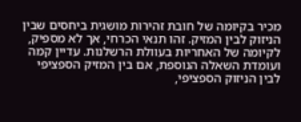מכיר בקיומה של חובת זהירות מושגית ביחסים שבין הניזוק לבין המזיק. זהו תנאי הכרחי, אך לא מספיק, לקיומה של האחריות בעוולת הרשלנות. עדיין קמה ועומדת השאלה הנוספת, אם בין המזיק הספציפי לבין הניזוק הספציפי,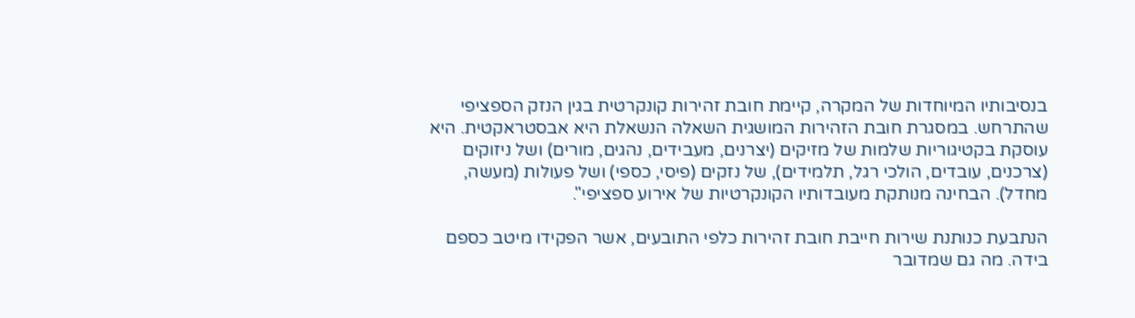בנסיבותיו המיוחדות של המקרה, קיימת חובת זהירות קונקרטית בגין הנזק הספציפי שהתרחש. במסגרת חובת הזהירות המושגית השאלה הנשאלת היא אבסטראקטית. היא עוסקת בקטיגוריות שלמות של מזיקים (יצרנים, מעבידים, נהגים, מורים) ושל ניזוקים (צרכנים, עובדים, הולכי רגל, תלמידים), של נזקים (פיסי, כספי) ושל פעולות (מעשה, מחדל). הבחינה מנותקת מעובדותיו הקונקרטיות של אירוע ספציפי".

הנתבעת כנותנת שירות חייבת חובת זהירות כלפי התובעים, אשר הפקידו מיטב כספם בידה. מה גם שמדובר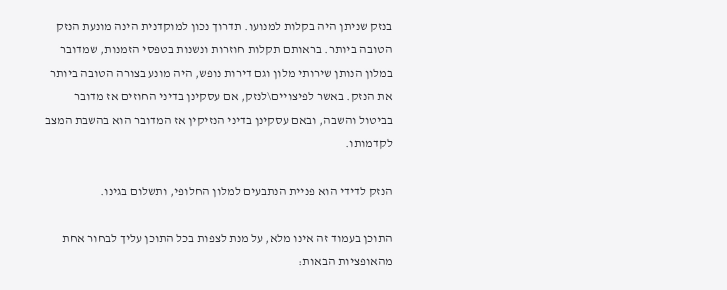בנזק שניתן היה בקלות למנועו. תדרוך נכון למוקדנית הינה מונעת הנזק הטובה ביותר. בראותם תקלות חוזרות ונשנות בטפסי הזמנות, שמדובר במלון הנותן שירותי מלון וגם דירות נופש, היה מונע בצורה הטובה ביותר את הנזק. באשר לפיצויים\לנזק, אם עסקינן בדיני החוזים אז מדובר בביטול והשבה, ובאם עסקינן בדיני הנזיקין אז המדובר הוא בהשבת המצב לקדמותו.

הנזק לדידי הוא פניית הנתבעים למלון החלופי, ותשלום בגינו.

התוכן בעמוד זה אינו מלא, על מנת לצפות בכל התוכן עליך לבחור אחת מהאופציות הבאות: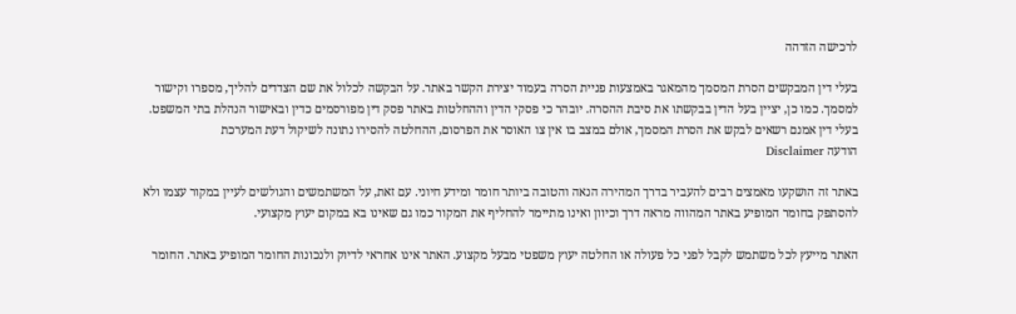לרכישה הזדהה

בעלי דין המבקשים הסרת המסמך מהמאגר באמצעות פניית הסרה בעמוד יצירת הקשר באתר. על הבקשה לכלול את שם הצדדים להליך, מספרו וקישור למסמך. כמו כן, יציין בעל הדין בבקשתו את סיבת ההסרה. יובהר כי פסקי הדין וההחלטות באתר פסק דין מפורסמים כדין ובאישור הנהלת בתי המשפט. בעלי דין אמנם רשאים לבקש את הסרת המסמך, אולם במצב בו אין צו האוסר את הפרסום, ההחלטה להסירו נתונה לשיקול דעת המערכת
הודעה Disclaimer

באתר זה הושקעו מאמצים רבים להעביר בדרך המהירה הנאה והטובה ביותר חומר ומידע חיוני. עם זאת, על המשתמשים והגולשים לעיין במקור עצמו ולא להסתפק בחומר המופיע באתר המהווה מראה דרך וכיוון ואינו מתיימר להחליף את המקור כמו גם שאינו בא במקום יעוץ מקצועי.

האתר מייעץ לכל משתמש לקבל לפני כל פעולה או החלטה יעוץ משפטי מבעל מקצוע. האתר אינו אחראי לדיוק ולנכונות החומר המופיע באתר. החומר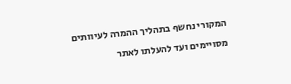המקורי נחשף בתהליך ההמרה לעיוותים מסויימים ועד להעלתו לאתר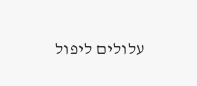עלולים ליפול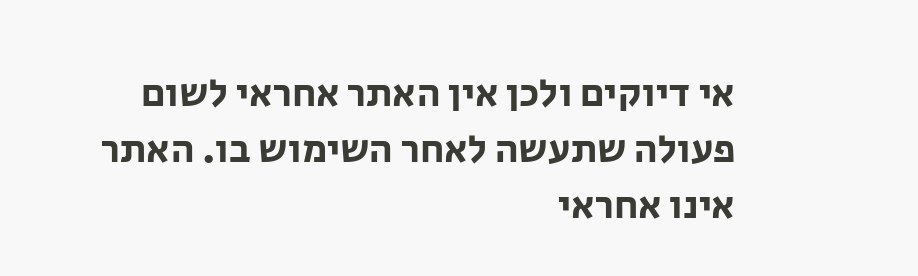אי דיוקים ולכן אין האתר אחראי לשום פעולה שתעשה לאחר השימוש בו. האתר אינו אחראי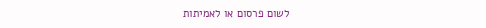לשום פרסום או לאמיתות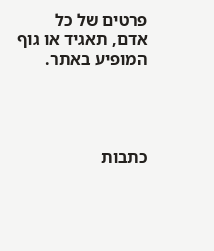פרטים של כל אדם, תאגיד או גוף המופיע באתר.




כתבות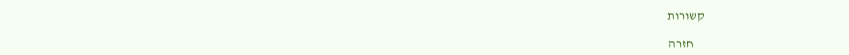קשורות

    חזרה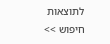לתוצאות חיפוש >>